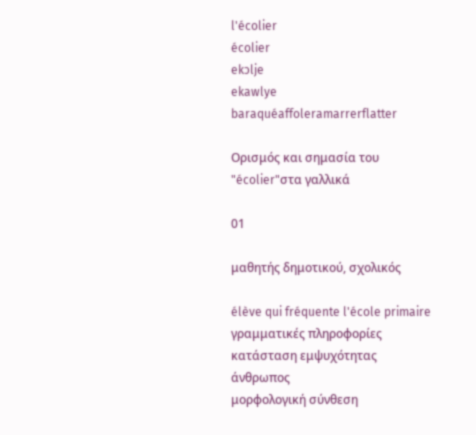l'écolier
écolier
ekɔlje
ekawlye
baraquéaffoleramarrerflatter

Ορισμός και σημασία του "écolier"στα γαλλικά

01

μαθητής δημοτικού, σχολικός

élève qui fréquente l'école primaire
γραμματικές πληροφορίες
κατάσταση εμψυχότητας
άνθρωπος
μορφολογική σύνθεση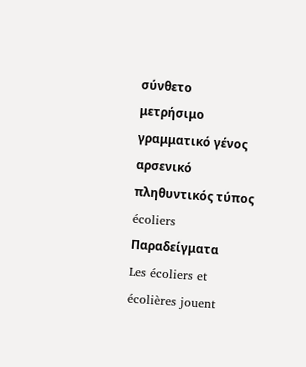σύνθετο
μετρήσιμο
γραμματικό γένος
αρσενικό
πληθυντικός τύπος
écoliers
Παραδείγματα
Les écoliers et écolières jouent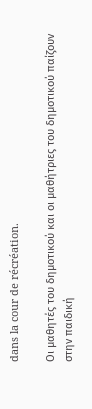dans la cour de récréation.

Οι μαθητές του δημοτικού και οι μαθήτριες του δημοτικού παίζουν στην παιδική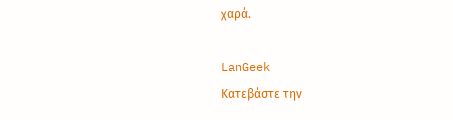χαρά.

LanGeek
Κατεβάστε την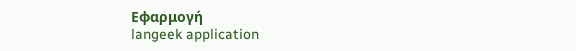Εφαρμογή
langeek application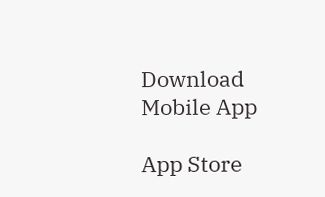Download Mobile App

App Store